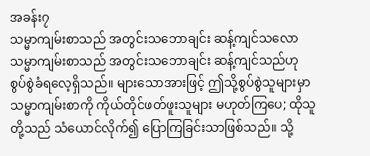အခန်း၇
သမ္မာကျမ်းစာသည် အတွင်းသဘောချင်း ဆန့်ကျင်သလော
သမ္မာကျမ်းစာသည် အတွင်းသဘောချင်း ဆန့်ကျင်သည်ဟု စွပ်စွဲခံရလေ့ရှိသည်။ များသောအားဖြင့် ဤသို့စွပ်စွဲသူများမှာ သမ္မာကျမ်းစာကို ကိုယ်တိုင်ဖတ်ဖူးသူများ မဟုတ်ကြပေ; ထိုသူတို့သည် သံယောင်လိုက်၍ ပြောကြခြင်းသာဖြစ်သည်။ သို့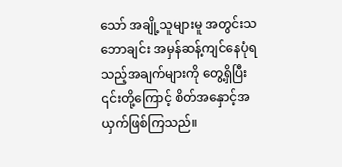သော် အချို့သူများမူ အတွင်းသဘောချင်း အမှန်ဆန့်ကျင်နေပုံရသည့်အချက်များကို တွေ့ရှိပြီး ၎င်းတို့ကြောင့် စိတ်အနှောင့်အယှက်ဖြစ်ကြသည်။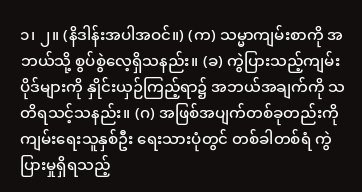၁၊ ၂။ (နိဒါန်းအပါအဝင်။) (က) သမ္မာကျမ်းစာကို အဘယ်သို့ စွပ်စွဲလေ့ရှိသနည်း။ (ခ) ကွဲပြားသည့်ကျမ်းပိုဒ်များကို နှိုင်းယှဉ်ကြည့်ရာ၌ အဘယ်အချက်ကို သတိရသင့်သနည်း။ (ဂ) အဖြစ်အပျက်တစ်ခုတည်းကို ကျမ်းရေးသူနှစ်ဦး ရေးသားပုံတွင် တစ်ခါတစ်ရံ ကွဲပြားမှုရှိရသည့်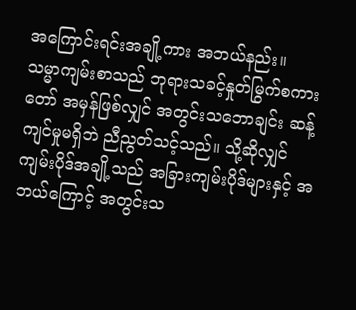အကြောင်းရင်းအချို့ကား အဘယ်နည်း။
သမ္မာကျမ်းစာသည် ဘုရားသခင့်နှုတ်မြွက်စကားတော် အမှန်ဖြစ်လျှင် အတွင်းသဘောချင်း ဆန့်ကျင်မှုမရှိဘဲ ညီညွတ်သင့်သည်။ သို့ဆိုလျှင် ကျမ်းပိုဒ်အချို့သည် အခြားကျမ်းပိုဒ်များနှင့် အဘယ်ကြောင့် အတွင်းသ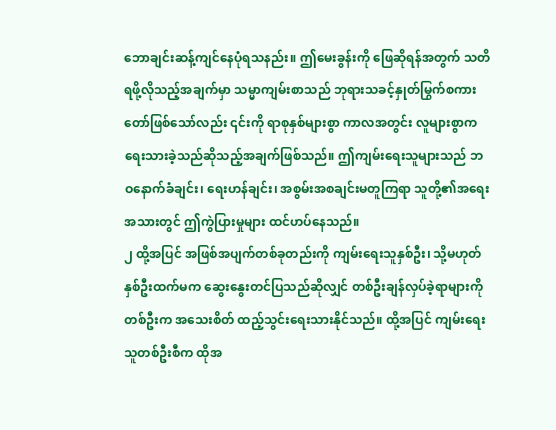ဘောချင်းဆန့်ကျင်နေပုံရသနည်း။ ဤမေးခွန်းကို ဖြေဆိုရန်အတွက် သတိရဖို့လိုသည့်အချက်မှာ သမ္မာကျမ်းစာသည် ဘုရားသခင့်နှုတ်မြွက်စကားတော်ဖြစ်သော်လည်း ၎င်းကို ရာစုနှစ်များစွာ ကာလအတွင်း လူများစွာက ရေးသားခဲ့သည်ဆိုသည့်အချက်ဖြစ်သည်။ ဤကျမ်းရေးသူများသည် ဘဝနောက်ခံချင်း၊ ရေးဟန်ချင်း၊ အစွမ်းအစချင်းမတူကြရာ သူတို့၏အရေးအသားတွင် ဤကွဲပြားမှုများ ထင်ဟပ်နေသည်။
၂ ထို့အပြင် အဖြစ်အပျက်တစ်ခုတည်းကို ကျမ်းရေးသူနှစ်ဦး၊ သို့မဟုတ် နှစ်ဦးထက်မက ဆွေးနွေးတင်ပြသည်ဆိုလျှင် တစ်ဦးချန်လှပ်ခဲ့ရာများကို တစ်ဦးက အသေးစိတ် ထည့်သွင်းရေးသားနိုင်သည်။ ထို့အပြင် ကျမ်းရေးသူတစ်ဦးစီက ထိုအ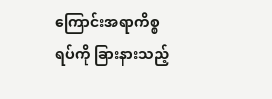ကြောင်းအရာကိစ္စရပ်ကို ခြားနားသည့်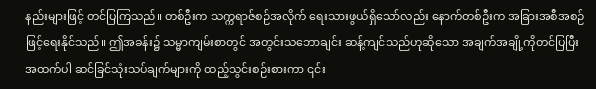နည်းများဖြင့် တင်ပြကြသည်။ တစ်ဦးက သက္ကရာဇ်စဉ်အလိုက် ရေးသားဖွယ်ရှိသော်လည်း နောက်တစ်ဦးက အခြားအစီအစဉ်ဖြင့်ရေးနိုင်သည်။ ဤအခန်း၌ သမ္မာကျမ်းစာတွင် အတွင်းသဘောချင်း ဆန့်ကျင်သည်ဟုဆိုသော အချက်အချို့ကိုတင်ပြပြီး အထက်ပါ ဆင်ခြင်သုံးသပ်ချက်များကို ထည့်သွင်းစဉ်းစားကာ ၎င်း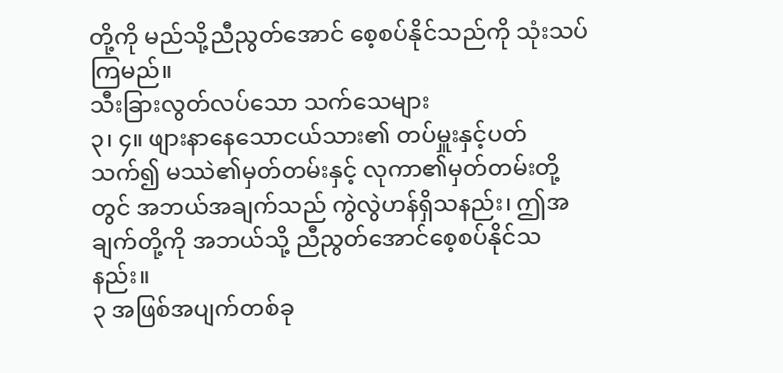တို့ကို မည်သို့ညီညွတ်အောင် စေ့စပ်နိုင်သည်ကို သုံးသပ်ကြမည်။
သီးခြားလွတ်လပ်သော သက်သေများ
၃၊ ၄။ ဖျားနာနေသောငယ်သား၏ တပ်မှူးနှင့်ပတ်သက်၍ မဿဲ၏မှတ်တမ်းနှင့် လုကာ၏မှတ်တမ်းတို့တွင် အဘယ်အချက်သည် ကွဲလွဲဟန်ရှိသနည်း၊ ဤအချက်တို့ကို အဘယ်သို့ ညီညွတ်အောင်စေ့စပ်နိုင်သနည်း။
၃ အဖြစ်အပျက်တစ်ခု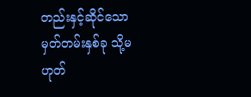တည်းနှင့်ဆိုင်သော မှတ်တမ်းနှစ်ခု သို့မဟုတ်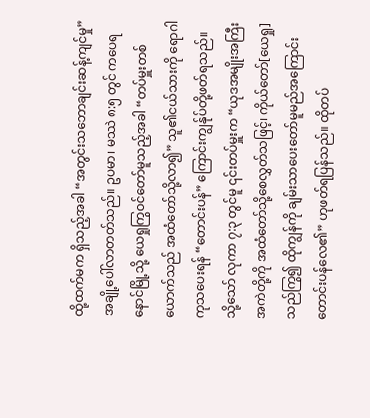ထို့ထက်မက ရှိသည့်အခါ “အတွင်းသဘောချင်းဆန့်ကျင်မှု” အချို့ပေါ်လာတတ်သည်။ ဥပမာ၊ မဿဲ ၈:၅ တွင် ကပေရနောင်မြို့သို့ ယေရှုကြွဝင်တော်မူသည့်အခါ “တပ်မှူးတစ်ယောက်သည် အထံတော်သို့လာ၍” သူ၏ငယ်သားကို ရောဂါကုသပေးရန် “တောင်းပန်” ကြောင်းကျွန်ုပ်တို့ဖတ်ရသည်။ သို့သော် လုကာ ၇:၃ တွင်မူ ၎င်းတပ်မှူးက “ယုဒအမျိုးအကြီးအကဲတို့ကို အထံတော်သို့စေလွှတ်သဖြင့်၊ ကိုယ်တော်[ယေရှု]သည်ကြွ၍ ထိုကျွန်ကို ချမ်းသာပေးတော်မူမည်အကြောင်း တောင်းပန်လေ၏” ဟုဖတ်ရပြန်သည်။ ထိုတပ်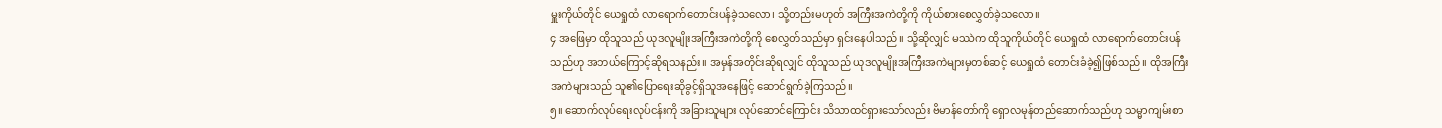မှူးကိုယ်တိုင် ယေရှုထံ လာရောက်တောင်းပန်ခဲ့သလော၊ သို့တည်းမဟုတ် အကြီးအကဲတို့ကို ကိုယ်စားစေလွှတ်ခဲ့သလော။
၄ အဖြေမှာ ထိုသူသည် ယုဒလူမျိုးအကြီးအကဲတို့ကို စေလွှတ်သည်မှာ ရှင်းနေပါသည်။ သို့ဆိုလျှင် မဿဲက ထိုသူကိုယ်တိုင် ယေရှုထံ လာရောက်တောင်းပန်သည်ဟု အဘယ်ကြောင့်ဆိုရသနည်း။ အမှန်အတိုင်းဆိုရလျှင် ထိုသူသည် ယုဒလူမျိုးအကြီးအကဲများမှတစ်ဆင့် ယေရှုထံ တောင်းခံခဲ့၍ဖြစ်သည်။ ထိုအကြီးအကဲများသည် သူ၏ပြောရေးဆိုခွင့်ရှိသူအနေဖြင့် ဆောင်ရွက်ခဲ့ကြသည်။
၅။ ဆောက်လုပ်ရေးလုပ်ငန်းကို အခြားသူများ လုပ်ဆောင်ကြောင်း သိသာထင်ရှားသော်လည်း ဗိမာန်တော်ကို ရှောလမုန်တည်ဆောက်သည်ဟု သမ္မာကျမ်းစာ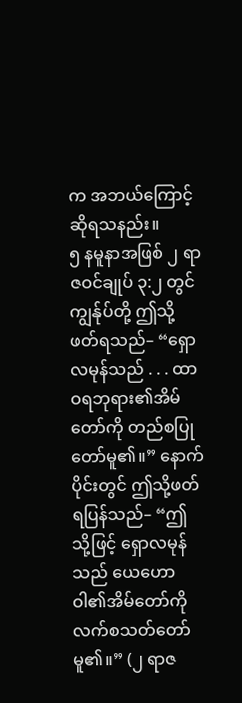က အဘယ်ကြောင့်ဆိုရသနည်း။
၅ နမူနာအဖြစ် ၂ ရာဇဝင်ချုပ် ၃:၂ တွင် ကျွန်ုပ်တို့ ဤသို့ဖတ်ရသည်– “ရှောလမုန်သည် . . . ထာဝရဘုရား၏အိမ်တော်ကို တည်စပြုတော်မူ၏။” နောက်ပိုင်းတွင် ဤသို့ဖတ်ရပြန်သည်– “ဤသို့ဖြင့် ရှောလမုန်သည် ယေဟောဝါ၏အိမ်တော်ကို လက်စသတ်တော်မူ၏။” (၂ ရာဇ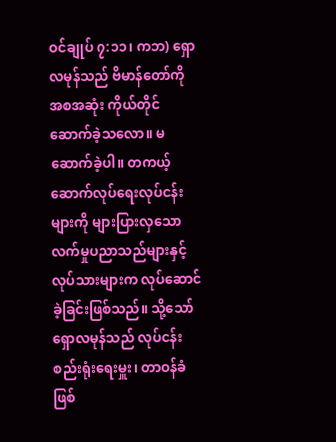ဝင်ချုပ် ၇:၁၁၊ ကဘ) ရှောလမုန်သည် ဗိမာန်တော်ကို အစအဆုံး ကိုယ်တိုင်ဆောက်ခဲ့သလော။ မဆောက်ခဲ့ပါ။ တကယ့်ဆောက်လုပ်ရေးလုပ်ငန်းများကို များပြားလှသော လက်မှုပညာသည်များနှင့် လုပ်သားများက လုပ်ဆောင်ခဲ့ခြင်းဖြစ်သည်။ သို့သော် ရှောလမုန်သည် လုပ်ငန်းစည်းရုံးရေးမှူး၊ တာဝန်ခံဖြစ်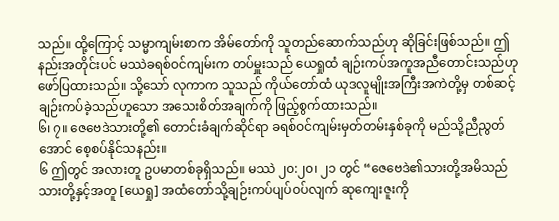သည်။ ထို့ကြောင့် သမ္မာကျမ်းစာက အိမ်တော်ကို သူတည်ဆောက်သည်ဟု ဆိုခြင်းဖြစ်သည်။ ဤနည်းအတိုင်းပင် မဿဲခရစ်ဝင်ကျမ်းက တပ်မှူးသည် ယေရှုထံ ချဉ်းကပ်အကူအညီတောင်းသည်ဟု ဖော်ပြထားသည်။ သို့သော် လုကာက သူသည် ကိုယ်တော်ထံ ယုဒလူမျိုးအကြီးအကဲတို့မှ တစ်ဆင့် ချဉ်းကပ်ခဲ့သည်ဟူသော အသေးစိတ်အချက်ကို ဖြည့်စွက်ထားသည်။
၆၊ ၇။ ဇေဗေဒဲသားတို့၏ တောင်းခံချက်ဆိုင်ရာ ခရစ်ဝင်ကျမ်းမှတ်တမ်းနှစ်ခုကို မည်သို့ညီညွတ်အောင် စေ့စပ်နိုင်သနည်း။
၆ ဤတွင် အလားတူ ဥပမာတစ်ခုရှိသည်။ မဿဲ ၂၀:၂၀၊ ၂၁ တွင် “ဇေဗေဒဲ၏သားတို့အမိသည် သားတို့နှင့်အတူ [ယေရှု] အထံတော်သို့ချဉ်းကပ်ပျပ်ဝပ်လျက် ဆုကျေးဇူးကို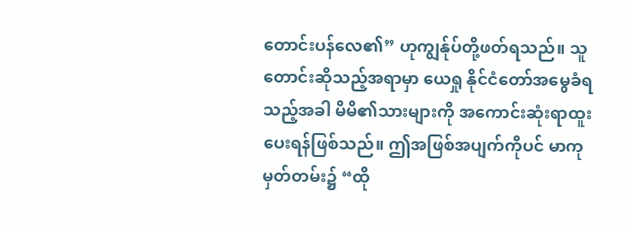တောင်းပန်လေ၏” ဟုကျွန်ုပ်တို့ဖတ်ရသည်။ သူတောင်းဆိုသည့်အရာမှာ ယေရှု နိုင်ငံတော်အမွေခံရသည့်အခါ မိမိ၏သားများကို အကောင်းဆုံးရာထူး ပေးရန်ဖြစ်သည်။ ဤအဖြစ်အပျက်ကိုပင် မာကုမှတ်တမ်း၌ “ထို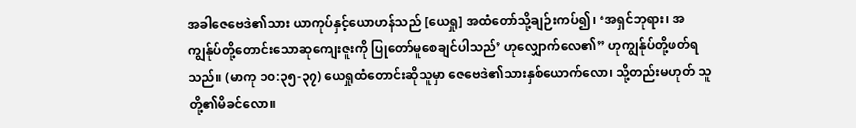အခါဇေဗေဒဲ၏သား ယာကုပ်နှင့်ယောဟန်သည် [ယေရှု] အထံတော်သို့ချဉ်းကပ်၍၊ ‘အရှင်ဘုရား၊ အကျွန်ုပ်တို့တောင်းသောဆုကျေးဇူးကို ပြုတော်မူစေချင်ပါသည်’ ဟုလျှောက်လေ၏” ဟုကျွန်ုပ်တို့ဖတ်ရသည်။ (မာကု ၁၀:၃၅-၃၇) ယေရှုထံတောင်းဆိုသူမှာ ဇေဗေဒဲ၏သားနှစ်ယောက်လော၊ သို့တည်းမဟုတ် သူတို့၏မိခင်လော။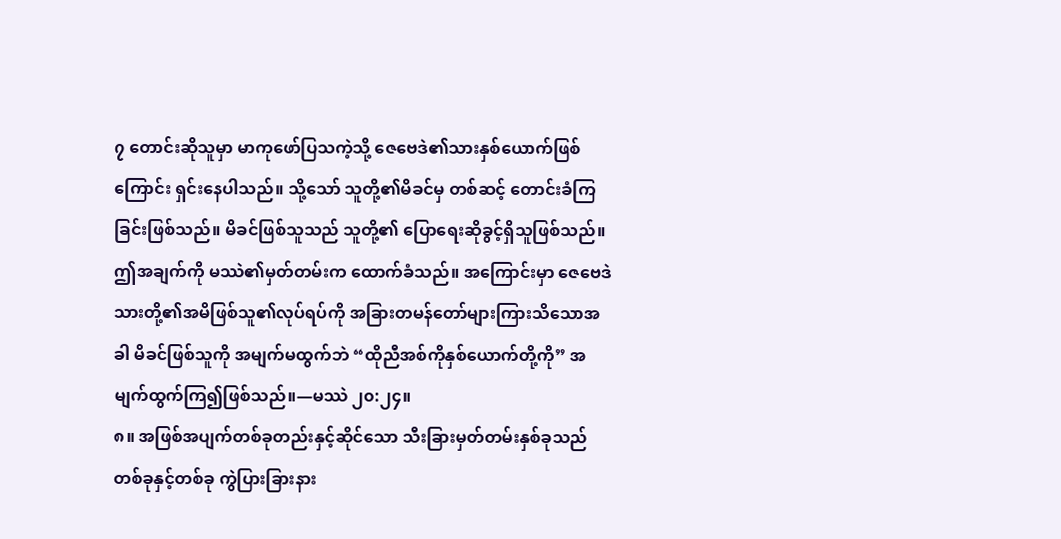၇ တောင်းဆိုသူမှာ မာကုဖော်ပြသကဲ့သို့ ဇေဗေဒဲ၏သားနှစ်ယောက်ဖြစ်ကြောင်း ရှင်းနေပါသည်။ သို့သော် သူတို့၏မိခင်မှ တစ်ဆင့် တောင်းခံကြခြင်းဖြစ်သည်။ မိခင်ဖြစ်သူသည် သူတို့၏ ပြောရေးဆိုခွင့်ရှိသူဖြစ်သည်။ ဤအချက်ကို မဿဲ၏မှတ်တမ်းက ထောက်ခံသည်။ အကြောင်းမှာ ဇေဗေဒဲသားတို့၏အမိဖြစ်သူ၏လုပ်ရပ်ကို အခြားတမန်တော်များကြားသိသောအခါ မိခင်ဖြစ်သူကို အမျက်မထွက်ဘဲ “ထိုညီအစ်ကိုနှစ်ယောက်တို့ကို” အမျက်ထွက်ကြ၍ဖြစ်သည်။—မဿဲ ၂၀:၂၄။
၈။ အဖြစ်အပျက်တစ်ခုတည်းနှင့်ဆိုင်သော သီးခြားမှတ်တမ်းနှစ်ခုသည် တစ်ခုနှင့်တစ်ခု ကွဲပြားခြားနား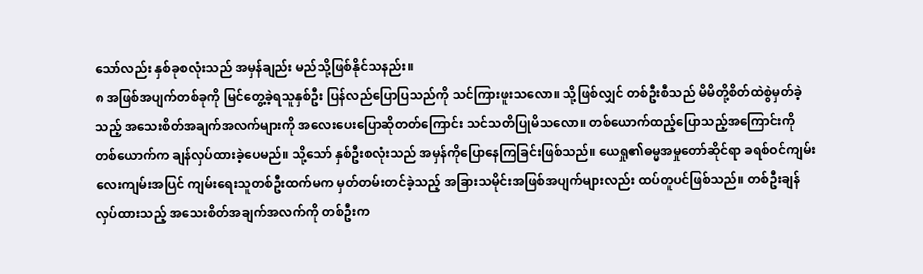သော်လည်း နှစ်ခုစလုံးသည် အမှန်ချည်း မည်သို့ဖြစ်နိုင်သနည်း။
၈ အဖြစ်အပျက်တစ်ခုကို မြင်တွေ့ခဲ့ရသူနှစ်ဦး ပြန်လည်ပြောပြသည်ကို သင်ကြားဖူးသလော။ သို့ဖြစ်လျှင် တစ်ဦးစီသည် မိမိတို့စိတ်ထဲစွဲမှတ်ခဲ့သည့် အသေးစိတ်အချက်အလက်များကို အလေးပေးပြောဆိုတတ်ကြောင်း သင်သတိပြုမိသလော။ တစ်ယောက်ထည့်ပြောသည့်အကြောင်းကို တစ်ယောက်က ချန်လှပ်ထားခဲ့ပေမည်။ သို့သော် နှစ်ဦးစလုံးသည် အမှန်ကိုပြောနေကြခြင်းဖြစ်သည်။ ယေရှု၏ဓမ္မအမှုတော်ဆိုင်ရာ ခရစ်ဝင်ကျမ်းလေးကျမ်းအပြင် ကျမ်းရေးသူတစ်ဦးထက်မက မှတ်တမ်းတင်ခဲ့သည့် အခြားသမိုင်းအဖြစ်အပျက်များလည်း ထပ်တူပင်ဖြစ်သည်။ တစ်ဦးချန်လှပ်ထားသည့် အသေးစိတ်အချက်အလက်ကို တစ်ဦးက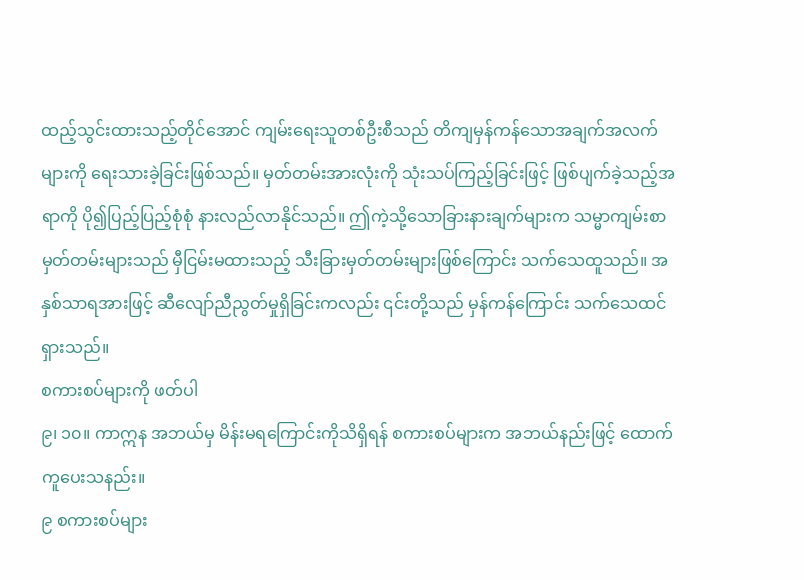ထည့်သွင်းထားသည့်တိုင်အောင် ကျမ်းရေးသူတစ်ဦးစီသည် တိကျမှန်ကန်သောအချက်အလက်များကို ရေးသားခဲ့ခြင်းဖြစ်သည်။ မှတ်တမ်းအားလုံးကို သုံးသပ်ကြည့်ခြင်းဖြင့် ဖြစ်ပျက်ခဲ့သည့်အရာကို ပို၍ပြည့်ပြည့်စုံစုံ နားလည်လာနိုင်သည်။ ဤကဲ့သို့သောခြားနားချက်များက သမ္မာကျမ်းစာမှတ်တမ်းများသည် မှီငြမ်းမထားသည့် သီးခြားမှတ်တမ်းများဖြစ်ကြောင်း သက်သေထူသည်။ အနှစ်သာရအားဖြင့် ဆီလျော်ညီညွတ်မှုရှိခြင်းကလည်း ၎င်းတို့သည် မှန်ကန်ကြောင်း သက်သေထင်ရှားသည်။
စကားစပ်များကို ဖတ်ပါ
၉၊ ၁၀။ ကာဣန အဘယ်မှ မိန်းမရကြောင်းကိုသိရှိရန် စကားစပ်များက အဘယ်နည်းဖြင့် ထောက်ကူပေးသနည်း။
၉ စကားစပ်များ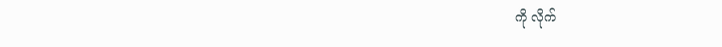ကို လိုက်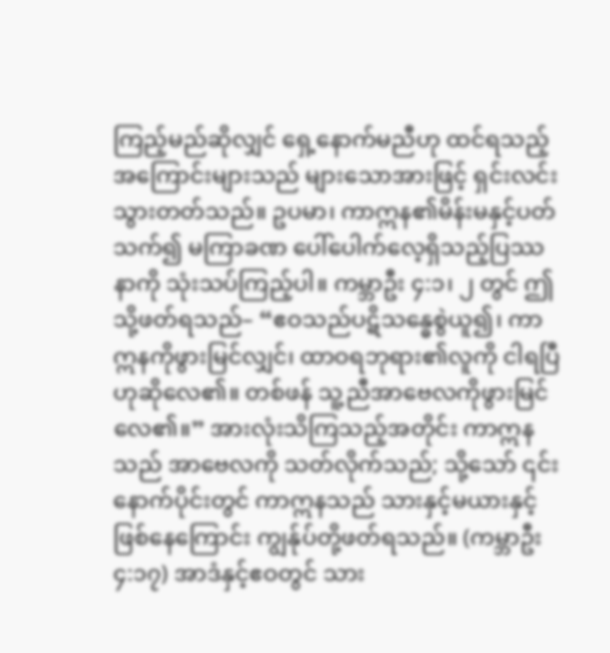ကြည့်မည်ဆိုလျှင် ရှေ့နောက်မညီဟု ထင်ရသည့်အကြောင်းများသည် များသောအားဖြင့် ရှင်းလင်းသွားတတ်သည်။ ဥပမာ၊ ကာဣန၏မိန်းမနှင့်ပတ်သက်၍ မကြာခဏ ပေါ်ပေါက်လေ့ရှိသည့်ပြဿနာကို သုံးသပ်ကြည့်ပါ။ ကမ္ဘာဦး ၄:၁၊ ၂ တွင် ဤသို့ဖတ်ရသည်– “ဧဝသည်ပဋိသန္ဓေစွဲယူ၍၊ ကာဣနကိုဖွားမြင်လျှင်၊ ထာဝရဘုရား၏လူကို ငါရပြီဟုဆိုလေ၏။ တစ်ဖန် သူ့ညီအာဗေလကိုဖွားမြင်လေ၏။” အားလုံးသိကြသည့်အတိုင်း ကာဣနသည် အာဗေလကို သတ်လိုက်သည်; သို့သော် ၎င်းနောက်ပိုင်းတွင် ကာဣနသည် သားနှင့်မယားနှင့်ဖြစ်နေကြောင်း ကျွန်ုပ်တို့ဖတ်ရသည်။ (ကမ္ဘာဦး ၄:၁၇) အာဒံနှင့်ဧဝတွင် သား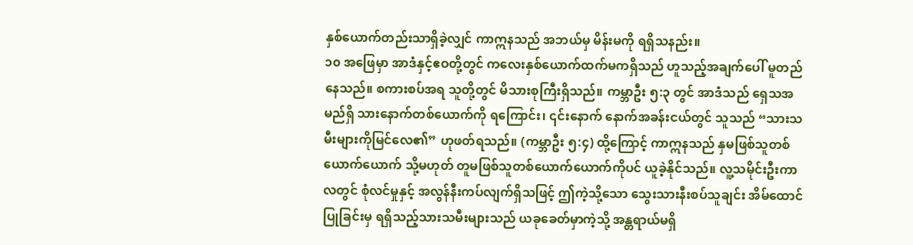နှစ်ယောက်တည်းသာရှိခဲ့လျှင် ကာဣနသည် အဘယ်မှ မိန်းမကို ရရှိသနည်း။
၁၀ အဖြေမှာ အာဒံနှင့်ဧဝတို့တွင် ကလေးနှစ်ယောက်ထက်မကရှိသည် ဟူသည့်အချက်ပေါ် မူတည်နေသည်။ စကားစပ်အရ သူတို့တွင် မိသားစုကြီးရှိသည်။ ကမ္ဘာဦး ၅:၃ တွင် အာဒံသည် ရှေသအမည်ရှိ သားနောက်တစ်ယောက်ကို ရကြောင်း၊ ၎င်းနောက် နောက်အခန်းငယ်တွင် သူသည် “သားသမီးများကိုမြင်လေ၏” ဟုဖတ်ရသည်။ (ကမ္ဘာဦး ၅:၄) ထို့ကြောင့် ကာဣနသည် နှမဖြစ်သူတစ်ယောက်ယောက် သို့မဟုတ် တူမဖြစ်သူတစ်ယောက်ယောက်ကိုပင် ယူခဲ့နိုင်သည်။ လူ့သမိုင်းဦးကာလတွင် စုံလင်မှုနှင့် အလွန်နီးကပ်လျက်ရှိသဖြင့် ဤကဲ့သို့သော သွေးသားနီးစပ်သူချင်း အိမ်ထောင်ပြုခြင်းမှ ရရှိသည့်သားသမီးများသည် ယခုခေတ်မှာကဲ့သို့ အန္တရာယ်မရှိ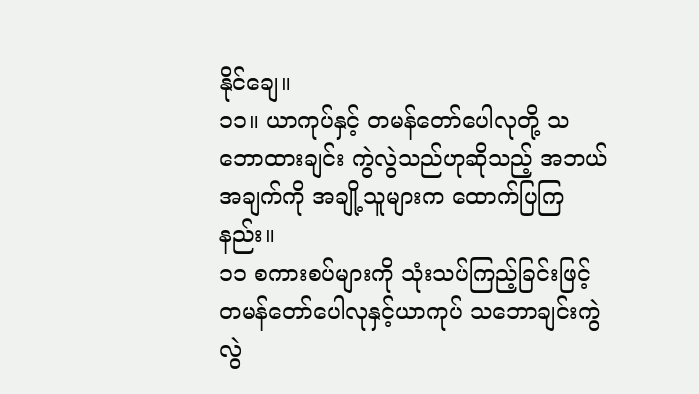နိုင်ချေ။
၁၁။ ယာကုပ်နှင့် တမန်တော်ပေါလုတို့ သဘောထားချင်း ကွဲလွဲသည်ဟုဆိုသည့် အဘယ်အချက်ကို အချို့သူများက ထောက်ပြကြနည်း။
၁၁ စကားစပ်များကို သုံးသပ်ကြည့်ခြင်းဖြင့် တမန်တော်ပေါလုနှင့်ယာကုပ် သဘောချင်းကွဲလွဲ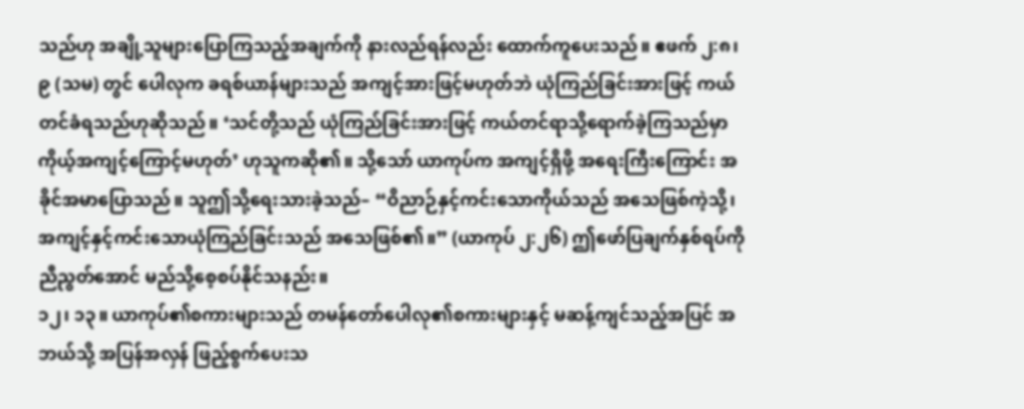သည်ဟု အချို့သူများပြောကြသည့်အချက်ကို နားလည်ရန်လည်း ထောက်ကူပေးသည်။ ဧဖက် ၂:၈၊ ၉ (သမ) တွင် ပေါလုက ခရစ်ယာန်များသည် အကျင့်အားဖြင့်မဟုတ်ဘဲ ယုံကြည်ခြင်းအားဖြင့် ကယ်တင်ခံရသည်ဟုဆိုသည်။ ‘သင်တို့သည် ယုံကြည်ခြင်းအားဖြင့် ကယ်တင်ရာသို့ရောက်ခဲ့ကြသည်မှာ ကိုယ့်အကျင့်ကြောင့်မဟုတ်’ ဟုသူကဆို၏။ သို့သော် ယာကုပ်က အကျင့်ရှိဖို့ အရေးကြီးကြောင်း အခိုင်အမာပြောသည်။ သူဤသို့ရေးသားခဲ့သည်– “ဝိညာဉ်နှင့်ကင်းသောကိုယ်သည် အသေဖြစ်ကဲ့သို့၊ အကျင့်နှင့်ကင်းသောယုံကြည်ခြင်းသည် အသေဖြစ်၏။” (ယာကုပ် ၂:၂၆) ဤဖော်ပြချက်နှစ်ရပ်ကို ညီညွတ်အောင် မည်သို့စေ့စပ်နိုင်သနည်း။
၁၂၊ ၁၃။ ယာကုပ်၏စကားများသည် တမန်တော်ပေါလု၏စကားများနှင့် မဆန့်ကျင်သည့်အပြင် အဘယ်သို့ အပြန်အလှန် ဖြည့်စွက်ပေးသ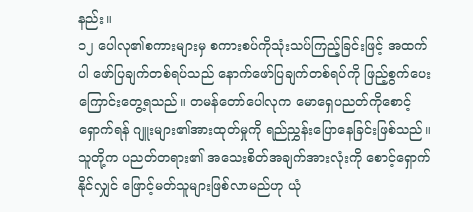နည်း။
၁၂ ပေါလု၏စကားများမှ စကားစပ်ကိုသုံးသပ်ကြည့်ခြင်းဖြင့် အထက်ပါ ဖော်ပြချက်တစ်ရပ်သည် နောက်ဖော်ပြချက်တစ်ရပ်ကို ဖြည့်စွက်ပေးကြောင်းတွေ့ရသည်။ တမန်တော်ပေါလုက မောရှေပညတ်ကိုစောင့်ရှောက်ရန် ဂျူးများ၏အားထုတ်မှုကို ရည်ညွှန်းပြောနေခြင်းဖြစ်သည်။ သူတို့က ပညတ်တရား၏ အသေးစိတ်အချက်အားလုံးကို စောင့်ရှောက်နိုင်လျှင် ဖြောင့်မတ်သူများဖြစ်လာမည်ဟု ယုံ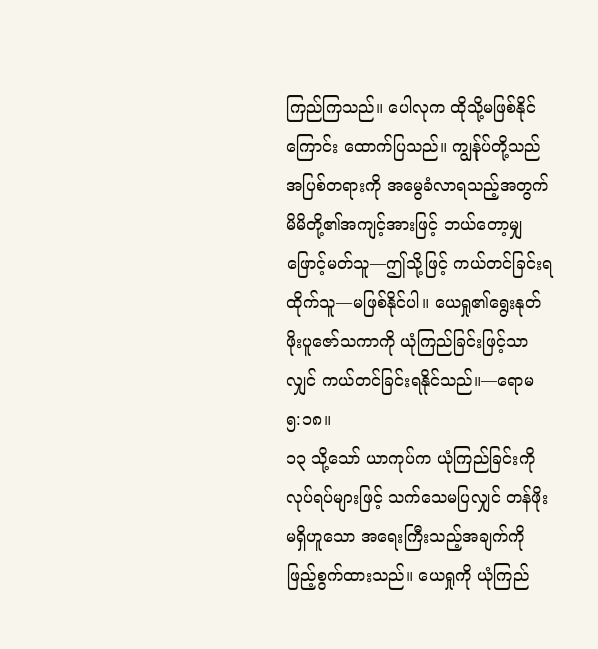ကြည်ကြသည်။ ပေါလုက ထိုသို့မဖြစ်နိုင်ကြောင်း ထောက်ပြသည်။ ကျွန်ုပ်တို့သည် အပြစ်တရားကို အမွေခံလာရသည့်အတွက် မိမိတို့၏အကျင့်အားဖြင့် ဘယ်တော့မျှ ဖြောင့်မတ်သူ—ဤသို့ဖြင့် ကယ်တင်ခြင်းရထိုက်သူ—မဖြစ်နိုင်ပါ။ ယေရှု၏ရွေးနုတ်ဖိုးပူဇော်သကာကို ယုံကြည်ခြင်းဖြင့်သာလျှင် ကယ်တင်ခြင်းရနိုင်သည်။—ရောမ ၅:၁၈။
၁၃ သို့သော် ယာကုပ်က ယုံကြည်ခြင်းကို လုပ်ရပ်များဖြင့် သက်သေမပြလျှင် တန်ဖိုးမရှိဟူသော အရေးကြီးသည့်အချက်ကို ဖြည့်စွက်ထားသည်။ ယေရှုကို ယုံကြည်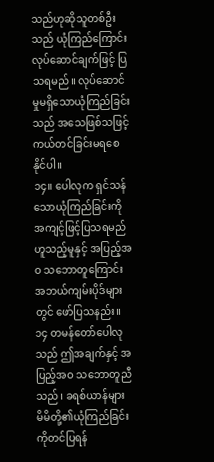သည်ဟုဆိုသူတစ်ဦးသည် ယုံကြည်ကြောင်း လုပ်ဆောင်ချက်ဖြင့် ပြသရမည်။ လုပ်ဆောင်မှုမရှိသောယုံကြည်ခြင်းသည် အသေဖြစ်သဖြင့် ကယ်တင်ခြင်းမရစေနိုင်ပါ။
၁၄။ ပေါလုက ရှင်သန်သောယုံကြည်ခြင်းကို အကျင့်ဖြင့်ပြသရမည်ဟူသည့်မူနှင့် အပြည့်အဝ သဘောတူကြောင်း အဘယ်ကျမ်းပိုဒ်များတွင် ဖော်ပြသနည်း။
၁၄ တမန်တော်ပေါလုသည် ဤအချက်နှင့် အပြည့်အဝ သဘောတူညီသည်၊ ခရစ်ယာန်များ မိမိတို့၏ယုံကြည်ခြင်းကိုတင်ပြရန်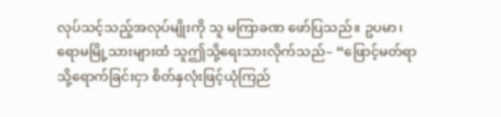လုပ်သင့်သည့်အလုပ်မျိုးကို သူ မကြာခဏ ဖော်ပြသည်။ ဥပမာ၊ ရောမမြို့သားများထံ သူဤသို့ရေးသားလိုက်သည်– “ဖြောင့်မတ်ရာသို့ရောက်ခြင်းငှာ စိတ်နှလုံးဖြင့်ယုံကြည်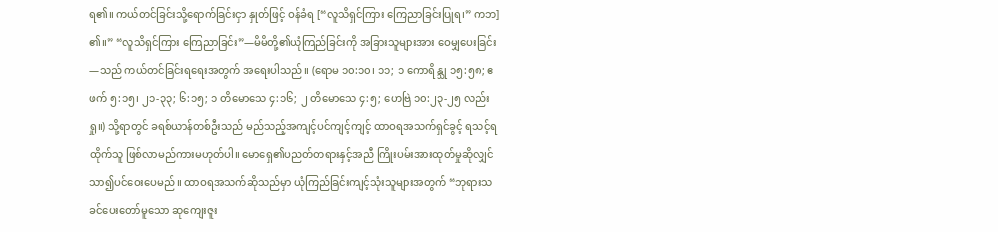ရ၏။ ကယ်တင်ခြင်းသို့ရောက်ခြင်းငှာ နှုတ်ဖြင့် ဝန်ခံရ [“လူသိရှင်ကြား ကြေညာခြင်းပြုရ၊” ကဘ] ၏။” “လူသိရှင်ကြား ကြေညာခြင်း”—မိမိတို့၏ယုံကြည်ခြင်းကို အခြားသူများအား ဝေမျှပေးခြင်း—သည် ကယ်တင်ခြင်းရရေးအတွက် အရေးပါသည်။ (ရောမ ၁၀:၁၀၊ ၁၁; ၁ ကောရိန္သု ၁၅:၅၈; ဧဖက် ၅:၁၅၊ ၂၁-၃၃; ၆:၁၅; ၁ တိမောသေ ၄:၁၆; ၂ တိမောသေ ၄:၅; ဟေဗြဲ ၁၀:၂၃-၂၅ လည်းရှု။) သို့ရာတွင် ခရစ်ယာန်တစ်ဦးသည် မည်သည့်အကျင့်ပင်ကျင့်ကျင့် ထာဝရအသက်ရှင်ခွင့် ရသင့်ရထိုက်သူ ဖြစ်လာမည်ကားမဟုတ်ပါ။ မောရှေ၏ပညတ်တရားနှင့်အညီ ကြိုးပမ်းအားထုတ်မှုဆိုလျှင် သာ၍ပင်ဝေးပေမည်။ ထာဝရအသက်ဆိုသည်မှာ ယုံကြည်ခြင်းကျင့်သုံးသူများအတွက် “ဘုရားသခင်ပေးတော်မူသော ဆုကျေးဇူး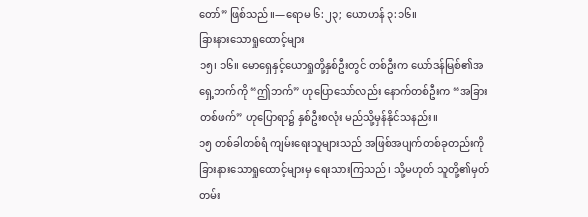တော်” ဖြစ်သည်။—ရောမ ၆:၂၃; ယောဟန် ၃:၁၆။
ခြားနားသောရှုထောင့်များ
၁၅၊ ၁၆။ မောရှေနှင့်ယောရှုတို့နှစ်ဦးတွင် တစ်ဦးက ယော်ဒန်မြစ်၏အရှေ့ဘက်ကို “ဤဘက်” ဟုပြောသော်လည်း နောက်တစ်ဦးက “အခြားတစ်ဖက်” ဟုပြောရာ၌ နှစ်ဦးစလုံး မည်သို့မှန်နိုင်သနည်း။
၁၅ တစ်ခါတစ်ရံ ကျမ်းရေးသူများသည် အဖြစ်အပျက်တစ်ခုတည်းကို ခြားနားသောရှုထောင့်များမှ ရေးသားကြသည်၊ သို့မဟုတ် သူတို့၏မှတ်တမ်း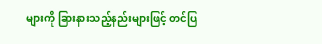များကို ခြားနားသည့်နည်းများဖြင့် တင်ပြ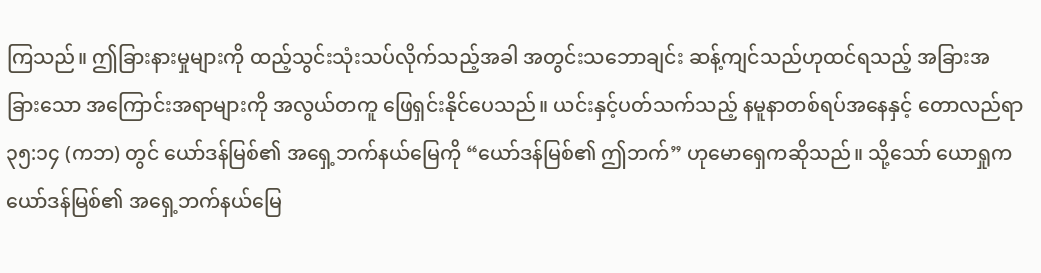ကြသည်။ ဤခြားနားမှုများကို ထည့်သွင်းသုံးသပ်လိုက်သည့်အခါ အတွင်းသဘောချင်း ဆန့်ကျင်သည်ဟုထင်ရသည့် အခြားအခြားသော အကြောင်းအရာများကို အလွယ်တကူ ဖြေရှင်းနိုင်ပေသည်။ ယင်းနှင့်ပတ်သက်သည့် နမူနာတစ်ရပ်အနေနှင့် တောလည်ရာ ၃၅:၁၄ (ကဘ) တွင် ယော်ဒန်မြစ်၏ အရှေ့ဘက်နယ်မြေကို “ယော်ဒန်မြစ်၏ ဤဘက်” ဟုမောရှေကဆိုသည်။ သို့သော် ယောရှုက ယော်ဒန်မြစ်၏ အရှေ့ဘက်နယ်မြေ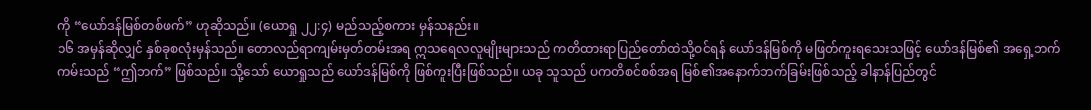ကို “ယော်ဒန်မြစ်တစ်ဖက်” ဟုဆိုသည်။ (ယောရှု ၂၂:၄) မည်သည့်စကား မှန်သနည်း။
၁၆ အမှန်ဆိုလျှင် နှစ်ခုစလုံးမှန်သည်။ တောလည်ရာကျမ်းမှတ်တမ်းအရ ဣသရေလလူမျိုးများသည် ကတိထားရာပြည်တော်ထဲသို့ဝင်ရန် ယော်ဒန်မြစ်ကို မဖြတ်ကူးရသေးသဖြင့် ယော်ဒန်မြစ်၏ အရှေ့ဘက်ကမ်းသည် “ဤဘက်” ဖြစ်သည်။ သို့သော် ယောရှုသည် ယော်ဒန်မြစ်ကို ဖြစ်ကူးပြီးဖြစ်သည်။ ယခု သူသည် ပကတိစင်စစ်အရ မြစ်၏အနောက်ဘက်ခြမ်းဖြစ်သည့် ခါနာန်ပြည်တွင်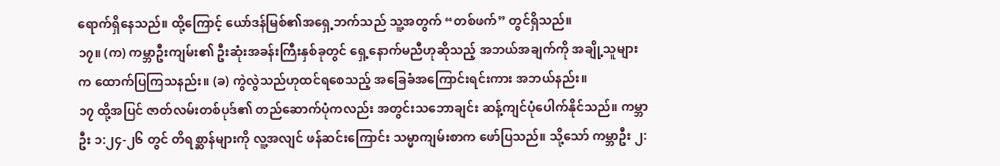ရောက်ရှိနေသည်။ ထို့ကြောင့် ယော်ဒန်မြစ်၏အရှေ့ဘက်သည် သူ့အတွက် “တစ်ဖက်” တွင်ရှိသည်။
၁၇။ (က) ကမ္ဘာဦးကျမ်း၏ ဦးဆုံးအခန်းကြီးနှစ်ခုတွင် ရှေ့နောက်မညီဟုဆိုသည့် အဘယ်အချက်ကို အချို့သူများက ထောက်ပြကြသနည်း။ (ခ) ကွဲလွဲသည်ဟုထင်ရစေသည့် အခြေခံအကြောင်းရင်းကား အဘယ်နည်း။
၁၇ ထို့အပြင် ဇာတ်လမ်းတစ်ပုဒ်၏ တည်ဆောက်ပုံကလည်း အတွင်းသဘောချင်း ဆန့်ကျင်ပုံပေါက်နိုင်သည်။ ကမ္ဘာဦး ၁:၂၄-၂၆ တွင် တိရစ္ဆာန်များကို လူ့အလျင် ဖန်ဆင်းကြောင်း သမ္မာကျမ်းစာက ဖော်ပြသည်။ သို့သော် ကမ္ဘာဦး ၂: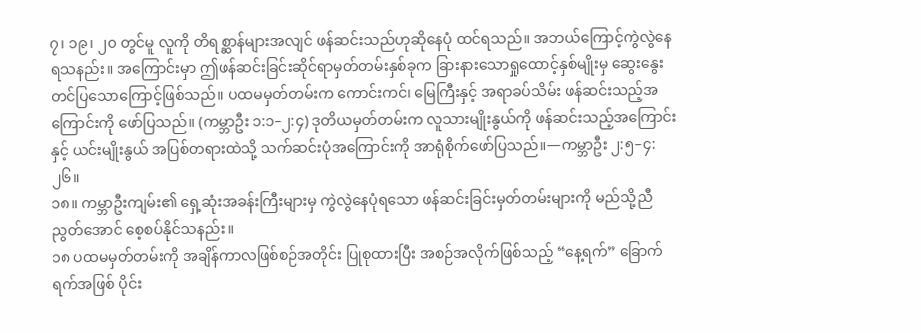၇၊ ၁၉၊ ၂၀ တွင်မူ လူကို တိရစ္ဆာန်များအလျင် ဖန်ဆင်းသည်ဟုဆိုနေပုံ ထင်ရသည်။ အဘယ်ကြောင့်ကွဲလွဲနေရသနည်း။ အကြောင်းမှာ ဤဖန်ဆင်းခြင်းဆိုင်ရာမှတ်တမ်းနှစ်ခုက ခြားနားသောရှုထောင့်နှစ်မျိုးမှ ဆွေးနွေးတင်ပြသောကြောင့်ဖြစ်သည်။ ပထမမှတ်တမ်းက ကောင်းကင်၊ မြေကြီးနှင့် အရာခပ်သိမ်း ဖန်ဆင်းသည့်အကြောင်းကို ဖော်ပြသည်။ (ကမ္ဘာဦး ၁:၁–၂:၄) ဒုတိယမှတ်တမ်းက လူသားမျိုးနွယ်ကို ဖန်ဆင်းသည့်အကြောင်းနှင့် ယင်းမျိုးနွယ် အပြစ်တရားထဲသို့ သက်ဆင်းပုံအကြောင်းကို အာရုံစိုက်ဖော်ပြသည်။—ကမ္ဘာဦး ၂:၅–၄:၂၆။
၁၈။ ကမ္ဘာဦးကျမ်း၏ ရှေ့ဆုံးအခန်းကြီးများမှ ကွဲလွဲနေပုံရသော ဖန်ဆင်းခြင်းမှတ်တမ်းများကို မည်သို့ညီညွတ်အောင် စေ့စပ်နိုင်သနည်း။
၁၈ ပထမမှတ်တမ်းကို အချိန်ကာလဖြစ်စဉ်အတိုင်း ပြုစုထားပြီး အစဉ်အလိုက်ဖြစ်သည့် “နေ့ရက်” ခြောက်ရက်အဖြစ် ပိုင်း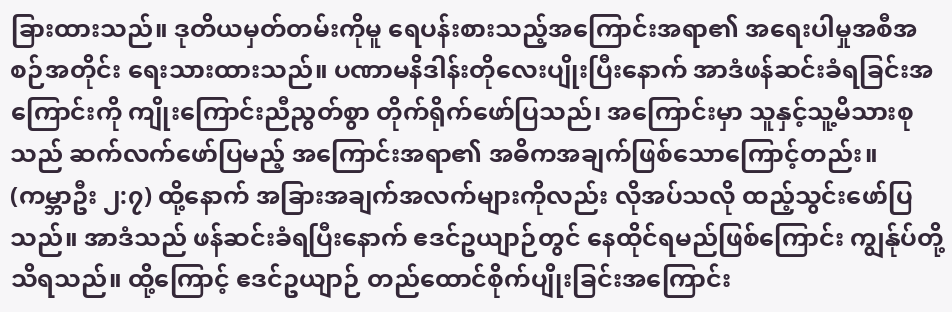ခြားထားသည်။ ဒုတိယမှတ်တမ်းကိုမူ ရေပန်းစားသည့်အကြောင်းအရာ၏ အရေးပါမှုအစီအစဉ်အတိုင်း ရေးသားထားသည်။ ပဏာမနိဒါန်းတိုလေးပျိုးပြီးနောက် အာဒံဖန်ဆင်းခံရခြင်းအကြောင်းကို ကျိုးကြောင်းညီညွတ်စွာ တိုက်ရိုက်ဖော်ပြသည်၊ အကြောင်းမှာ သူနှင့်သူ့မိသားစုသည် ဆက်လက်ဖော်ပြမည့် အကြောင်းအရာ၏ အဓိကအချက်ဖြစ်သောကြောင့်တည်း။ (ကမ္ဘာဦး ၂:၇) ထို့နောက် အခြားအချက်အလက်များကိုလည်း လိုအပ်သလို ထည့်သွင်းဖော်ပြသည်။ အာဒံသည် ဖန်ဆင်းခံရပြီးနောက် ဧဒင်ဥယျာဉ်တွင် နေထိုင်ရမည်ဖြစ်ကြောင်း ကျွန်ုပ်တို့သိရသည်။ ထို့ကြောင့် ဧဒင်ဥယျာဉ် တည်ထောင်စိုက်ပျိုးခြင်းအကြောင်း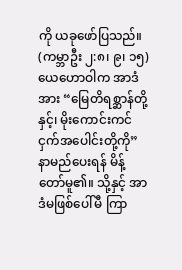ကို ယခုဖော်ပြသည်။ (ကမ္ဘာဦး ၂:၈၊ ၉၊ ၁၅) ယေဟောဝါက အာဒံအား “မြေတိရစ္ဆာန်တို့နှင့်၊ မိုးကောင်းကင်ငှက်အပေါင်းတို့ကို” နာမည်ပေးရန် မိန့်တော်မူ၏။ သို့နှင့် အာဒံမဖြစ်ပေါ်မီ ကြာ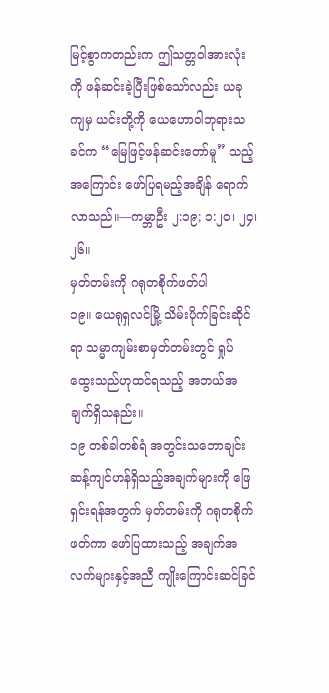မြင့်စွာကတည်းက ဤသတ္တဝါအားလုံးကို ဖန်ဆင်းခဲ့ပြီးဖြစ်သော်လည်း ယခုကျမှ ယင်းတို့ကို ယေဟောဝါဘုရားသခင်က “မြေဖြင့်ဖန်ဆင်းတော်မူ” သည့်အကြောင်း ဖော်ပြရမည့်အချိန် ရောက်လာသည်။—ကမ္ဘာဦး ၂:၁၉; ၁:၂၀၊ ၂၄၊ ၂၆။
မှတ်တမ်းကို ဂရုတစိုက်ဖတ်ပါ
၁၉။ ယေရုရှလင်မြို့ သိမ်းပိုက်ခြင်းဆိုင်ရာ သမ္မာကျမ်းစာမှတ်တမ်းတွင် ရှုပ်ထွေးသည်ဟုထင်ရသည့် အဘယ်အချက်ရှိသနည်း။
၁၉ တစ်ခါတစ်ရံ အတွင်းသဘောချင်း ဆန့်ကျင်ဟန်ရှိသည့်အချက်များကို ဖြေရှင်းရန်အတွက် မှတ်တမ်းကို ဂရုတစိုက်ဖတ်ကာ ဖော်ပြထားသည့် အချက်အလက်များနှင့်အညီ ကျိုးကြောင်းဆင်ခြင်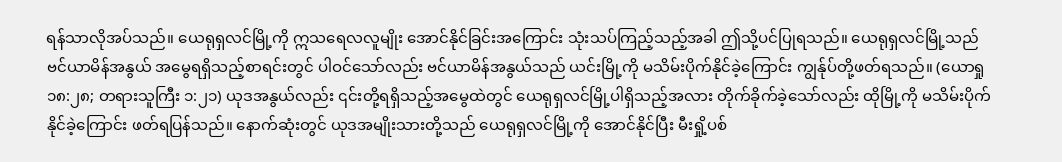ရန်သာလိုအပ်သည်။ ယေရုရှလင်မြို့ကို ဣသရေလလူမျိုး အောင်နိုင်ခြင်းအကြောင်း သုံးသပ်ကြည့်သည့်အခါ ဤသို့ပင်ပြုရသည်။ ယေရုရှလင်မြို့သည် ဗင်ယာမိန်အနွယ် အမွေရရှိသည့်စာရင်းတွင် ပါဝင်သော်လည်း ဗင်ယာမိန်အနွယ်သည် ယင်းမြို့ကို မသိမ်းပိုက်နိုင်ခဲ့ကြောင်း ကျွန်ုပ်တို့ဖတ်ရသည်။ (ယောရှု ၁၈:၂၈; တရားသူကြီး ၁:၂၁) ယုဒအနွယ်လည်း ၎င်းတို့ရရှိသည့်အမွေထဲတွင် ယေရုရှလင်မြို့ပါရှိသည့်အလား တိုက်ခိုက်ခဲ့သော်လည်း ထိုမြို့ကို မသိမ်းပိုက်နိုင်ခဲ့ကြောင်း ဖတ်ရပြန်သည်။ နောက်ဆုံးတွင် ယုဒအမျိုးသားတို့သည် ယေရုရှလင်မြို့ကို အောင်နိုင်ပြီး မီးရှို့ပစ်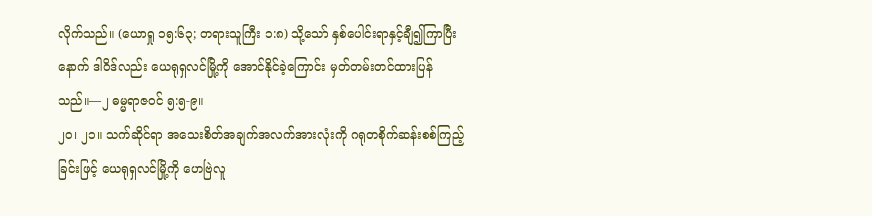လိုက်သည်။ (ယောရှု ၁၅:၆၃; တရားသူကြီး ၁:၈) သို့သော် နှစ်ပေါင်းရာနှင့်ချီ၍ကြာပြီးနောက် ဒါဝိဒ်လည်း ယေရုရှလင်မြို့ကို အောင်နိုင်ခဲ့ကြောင်း မှတ်တမ်းတင်ထားပြန်သည်။—၂ ဓမ္မရာဇဝင် ၅:၅-၉။
၂၀၊ ၂၁။ သက်ဆိုင်ရာ အသေးစိတ်အချက်အလက်အားလုံးကို ဂရုတစိုက်ဆန်းစစ်ကြည့်ခြင်းဖြင့် ယေရုရှလင်မြို့ကို ဟေဗြဲလူ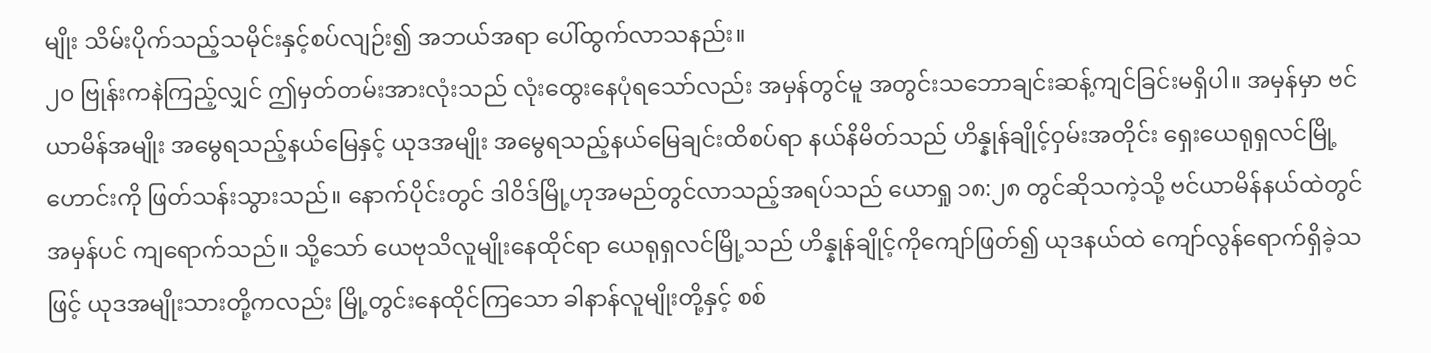မျိုး သိမ်းပိုက်သည့်သမိုင်းနှင့်စပ်လျဉ်း၍ အဘယ်အရာ ပေါ်ထွက်လာသနည်း။
၂၀ ဗြုန်းကနဲကြည့်လျှင် ဤမှတ်တမ်းအားလုံးသည် လုံးထွေးနေပုံရသော်လည်း အမှန်တွင်မူ အတွင်းသဘောချင်းဆန့်ကျင်ခြင်းမရှိပါ။ အမှန်မှာ ဗင်ယာမိန်အမျိုး အမွေရသည့်နယ်မြေနှင့် ယုဒအမျိုး အမွေရသည့်နယ်မြေချင်းထိစပ်ရာ နယ်နိမိတ်သည် ဟိန္နုန်ချိုင့်ဝှမ်းအတိုင်း ရှေးယေရုရှလင်မြို့ဟောင်းကို ဖြတ်သန်းသွားသည်။ နောက်ပိုင်းတွင် ဒါဝိဒ်မြို့ဟုအမည်တွင်လာသည့်အရပ်သည် ယောရှု ၁၈:၂၈ တွင်ဆိုသကဲ့သို့ ဗင်ယာမိန်နယ်ထဲတွင် အမှန်ပင် ကျရောက်သည်။ သို့သော် ယေဗုသိလူမျိုးနေထိုင်ရာ ယေရုရှလင်မြို့သည် ဟိန္နုန်ချိုင့်ကိုကျော်ဖြတ်၍ ယုဒနယ်ထဲ ကျော်လွန်ရောက်ရှိခဲ့သဖြင့် ယုဒအမျိုးသားတို့ကလည်း မြို့တွင်းနေထိုင်ကြသော ခါနာန်လူမျိုးတို့နှင့် စစ်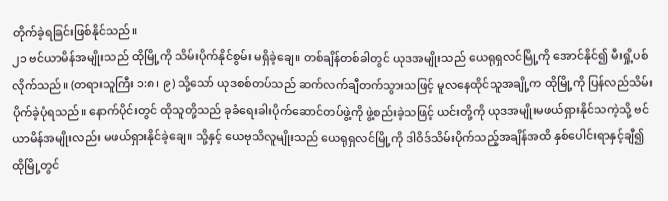တိုက်ခဲ့ရခြင်းဖြစ်နိုင်သည်။
၂၁ ဗင်ယာမိန်အမျိုးသည် ထိုမြို့ကို သိမ်းပိုက်နိုင်စွမ်း မရှိခဲ့ချေ။ တစ်ချိန်တစ်ခါတွင် ယုဒအမျိုးသည် ယေရုရှလင်မြို့ကို အောင်နိုင်၍ မီးရှို့ပစ်လိုက်သည်။ (တရားသူကြီး ၁:၈၊ ၉) သို့သော် ယုဒစစ်တပ်သည် ဆက်လက်ချီတက်သွားသဖြင့် မူလနေထိုင်သူအချို့က ထိုမြို့ကို ပြန်လည်သိမ်းပိုက်ခဲ့ပုံရသည်။ နောက်ပိုင်းတွင် ထိုသူတို့သည် ခုခံရေးခါးပိုက်ဆောင်တပ်ဖွဲ့ကို ဖွဲ့စည်းခဲ့သဖြင့် ယင်းတို့ကို ယုဒအမျိုးမဖယ်ရှားနိုင်သကဲ့သို့ ဗင်ယာမိန်အမျိုးလည်း မဖယ်ရှားနိုင်ခဲ့ချေ။ သို့နှင့် ယေဗုသိလူမျိုးသည် ယေရုရှလင်မြို့ကို ဒါဝိဒ်သိမ်းပိုက်သည့်အချိန်အထိ နှစ်ပေါင်းရာနှင့်ချီ၍ ထိုမြို့တွင်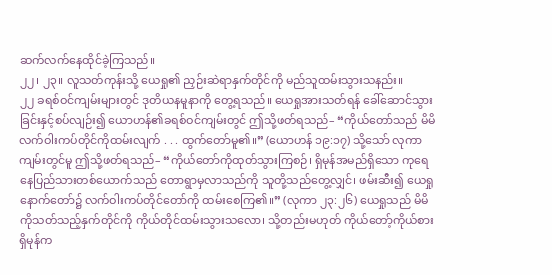ဆက်လက်နေထိုင်ခဲ့ကြသည်။
၂၂၊ ၂၃။ လူသတ်ကုန်းသို့ ယေရှု၏ ညှဉ်းဆဲရာနှက်တိုင်ကို မည်သူထမ်းသွားသနည်း။
၂၂ ခရစ်ဝင်ကျမ်းများတွင် ဒုတိယနမူနာကို တွေ့ရသည်။ ယေရှုအားသတ်ရန် ခေါ်ဆောင်သွားခြင်းနှင့်စပ်လျဉ်း၍ ယောဟန်၏ခရစ်ဝင်ကျမ်းတွင် ဤသို့ဖတ်ရသည်– “ကိုယ်တော်သည် မိမိလက်ဝါးကပ်တိုင်ကိုထမ်းလျက် . . . ထွက်တော်မူ၏။” (ယောဟန် ၁၉:၁၇) သို့သော် လုကာကျမ်းတွင်မူ ဤသို့ဖတ်ရသည်– “ကိုယ်တော်ကိုထုတ်သွားကြစဉ်၊ ရှိမုန်အမည်ရှိသော ကုရေနေပြည်သားတစ်ယောက်သည် တောရွာမှလာသည်ကို သူတို့သည်တွေ့လျှင်၊ ဖမ်းဆီး၍ ယေရှုနောက်တော်၌ လက်ဝါးကပ်တိုင်တော်ကို ထမ်းစေကြ၏။” (လုကာ ၂၃:၂၆) ယေရှုသည် မိမိကိုသတ်သည့်နှက်တိုင်ကို ကိုယ်တိုင်ထမ်းသွားသလော၊ သို့တည်းမဟုတ် ကိုယ်တော့်ကိုယ်စား ရှိမုန်က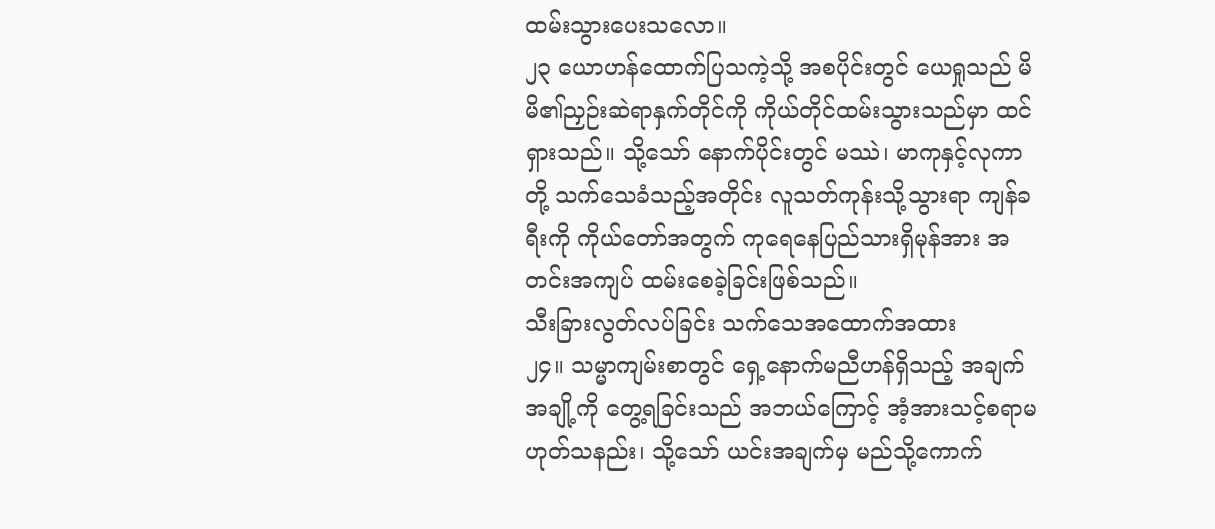ထမ်းသွားပေးသလော။
၂၃ ယောဟန်ထောက်ပြသကဲ့သို့ အစပိုင်းတွင် ယေရှုသည် မိမိ၏ညှဉ်းဆဲရာနှက်တိုင်ကို ကိုယ်တိုင်ထမ်းသွားသည်မှာ ထင်ရှားသည်။ သို့သော် နောက်ပိုင်းတွင် မဿဲ၊ မာကုနှင့်လုကာတို့ သက်သေခံသည့်အတိုင်း လူသတ်ကုန်းသို့သွားရာ ကျန်ခရီးကို ကိုယ်တော်အတွက် ကုရေနေပြည်သားရှိမုန်အား အတင်းအကျပ် ထမ်းစေခဲ့ခြင်းဖြစ်သည်။
သီးခြားလွတ်လပ်ခြင်း သက်သေအထောက်အထား
၂၄။ သမ္မာကျမ်းစာတွင် ရှေ့နောက်မညီဟန်ရှိသည့် အချက်အချို့ကို တွေ့ရခြင်းသည် အဘယ်ကြောင့် အံ့အားသင့်စရာမဟုတ်သနည်း၊ သို့သော် ယင်းအချက်မှ မည်သို့ကောက်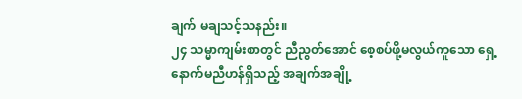ချက် မချသင့်သနည်း။
၂၄ သမ္မာကျမ်းစာတွင် ညီညွတ်အောင် စေ့စပ်ဖို့မလွယ်ကူသော ရှေ့နောက်မညီဟန်ရှိသည့် အချက်အချို့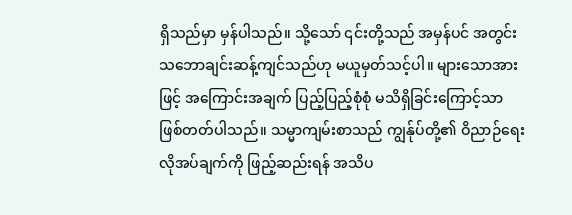ရှိသည်မှာ မှန်ပါသည်။ သို့သော် ၎င်းတို့သည် အမှန်ပင် အတွင်းသဘောချင်းဆန့်ကျင်သည်ဟု မယူမှတ်သင့်ပါ။ များသောအားဖြင့် အကြောင်းအချက် ပြည့်ပြည့်စုံစုံ မသိရှိခြင်းကြောင့်သာ ဖြစ်တတ်ပါသည်။ သမ္မာကျမ်းစာသည် ကျွန်ုပ်တို့၏ ဝိညာဉ်ရေးလိုအပ်ချက်ကို ဖြည့်ဆည်းရန် အသိပ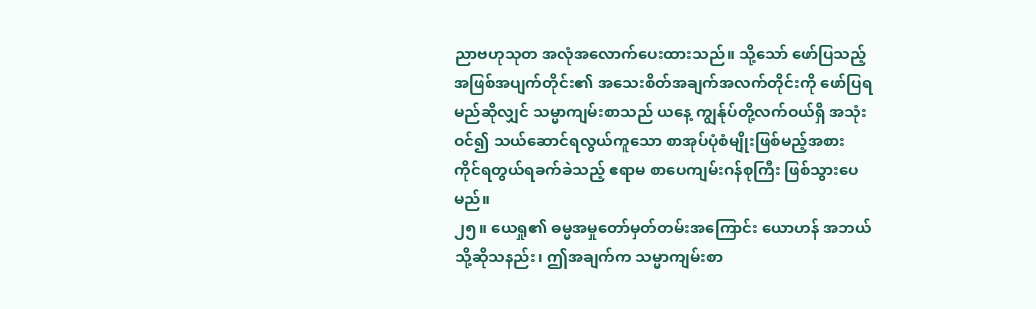ညာဗဟုသုတ အလုံအလောက်ပေးထားသည်။ သို့သော် ဖော်ပြသည့် အဖြစ်အပျက်တိုင်း၏ အသေးစိတ်အချက်အလက်တိုင်းကို ဖော်ပြရမည်ဆိုလျှင် သမ္မာကျမ်းစာသည် ယနေ့ ကျွန်ုပ်တို့လက်ဝယ်ရှိ အသုံးဝင်၍ သယ်ဆောင်ရလွယ်ကူသော စာအုပ်ပုံစံမျိုးဖြစ်မည့်အစား ကိုင်ရတွယ်ရခက်ခဲသည့် ဧရာမ စာပေကျမ်းဂန်စုကြီး ဖြစ်သွားပေမည်။
၂၅။ ယေရှု၏ ဓမ္မအမှုတော်မှတ်တမ်းအကြောင်း ယောဟန် အဘယ်သို့ဆိုသနည်း၊ ဤအချက်က သမ္မာကျမ်းစာ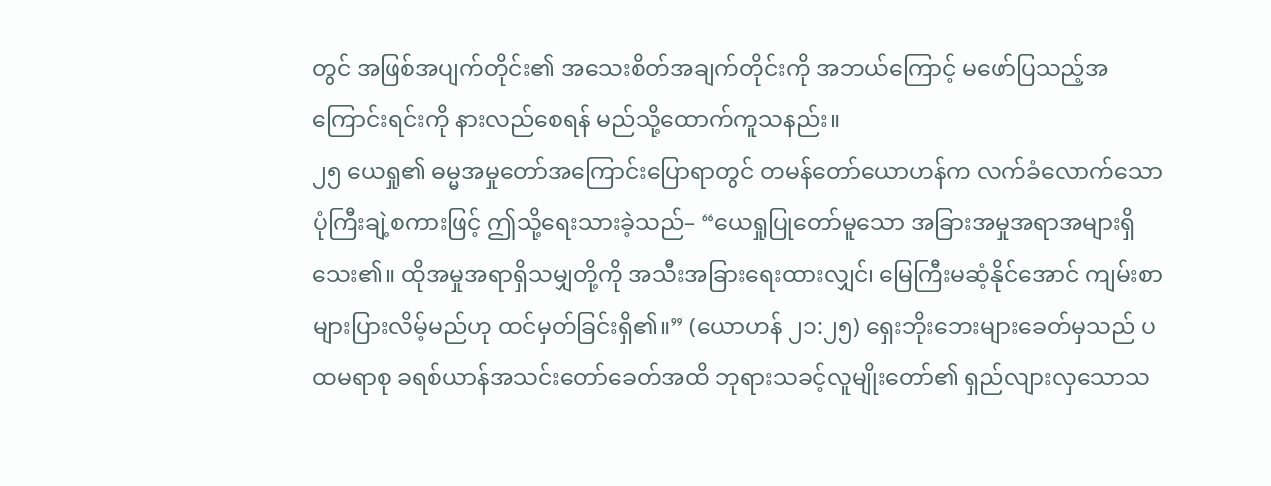တွင် အဖြစ်အပျက်တိုင်း၏ အသေးစိတ်အချက်တိုင်းကို အဘယ်ကြောင့် မဖော်ပြသည့်အကြောင်းရင်းကို နားလည်စေရန် မည်သို့ထောက်ကူသနည်း။
၂၅ ယေရှု၏ ဓမ္မအမှုတော်အကြောင်းပြောရာတွင် တမန်တော်ယောဟန်က လက်ခံလောက်သော ပုံကြီးချဲ့စကားဖြင့် ဤသို့ရေးသားခဲ့သည်– “ယေရှုပြုတော်မူသော အခြားအမှုအရာအများရှိသေး၏။ ထိုအမှုအရာရှိသမျှတို့ကို အသီးအခြားရေးထားလျှင်၊ မြေကြီးမဆံ့နိုင်အောင် ကျမ်းစာများပြားလိမ့်မည်ဟု ထင်မှတ်ခြင်းရှိ၏။” (ယောဟန် ၂၁:၂၅) ရှေးဘိုးဘေးများခေတ်မှသည် ပထမရာစု ခရစ်ယာန်အသင်းတော်ခေတ်အထိ ဘုရားသခင့်လူမျိုးတော်၏ ရှည်လျားလှသောသ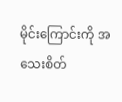မိုင်းကြောင်းကို အသေးစိတ်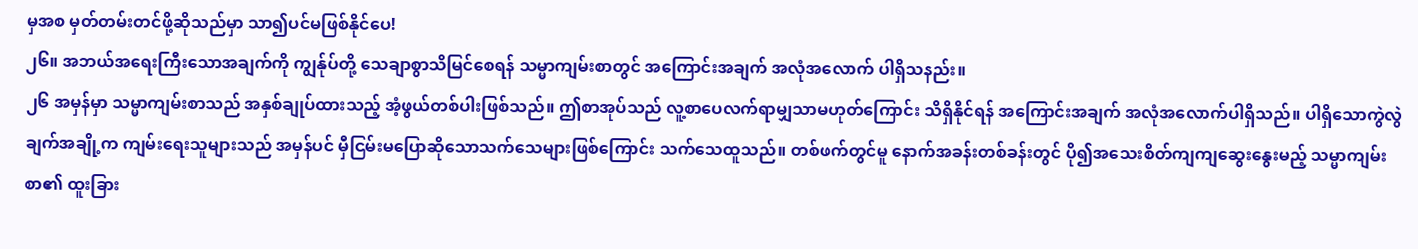မှအစ မှတ်တမ်းတင်ဖို့ဆိုသည်မှာ သာ၍ပင်မဖြစ်နိုင်ပေ!
၂၆။ အဘယ်အရေးကြီးသောအချက်ကို ကျွန်ုပ်တို့ သေချာစွာသိမြင်စေရန် သမ္မာကျမ်းစာတွင် အကြောင်းအချက် အလုံအလောက် ပါရှိသနည်း။
၂၆ အမှန်မှာ သမ္မာကျမ်းစာသည် အနှစ်ချုပ်ထားသည့် အံ့ဖွယ်တစ်ပါးဖြစ်သည်။ ဤစာအုပ်သည် လူ့စာပေလက်ရာမျှသာမဟုတ်ကြောင်း သိရှိနိုင်ရန် အကြောင်းအချက် အလုံအလောက်ပါရှိသည်။ ပါရှိသောကွဲလွဲချက်အချို့က ကျမ်းရေးသူများသည် အမှန်ပင် မှီငြမ်းမပြောဆိုသောသက်သေများဖြစ်ကြောင်း သက်သေထူသည်။ တစ်ဖက်တွင်မူ နောက်အခန်းတစ်ခန်းတွင် ပို၍အသေးစိတ်ကျကျဆွေးနွေးမည့် သမ္မာကျမ်းစာ၏ ထူးခြား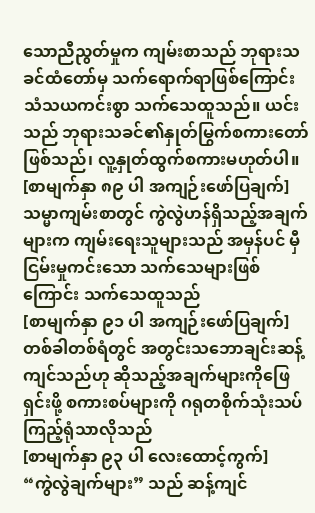သောညီညွတ်မှုက ကျမ်းစာသည် ဘုရားသခင်ထံတော်မှ သက်ရောက်ရာဖြစ်ကြောင်း သံသယကင်းစွာ သက်သေထူသည်။ ယင်းသည် ဘုရားသခင်၏နှုတ်မြွက်စကားတော်ဖြစ်သည်၊ လူ့နှုတ်ထွက်စကားမဟုတ်ပါ။
[စာမျက်နှာ ၈၉ ပါ အကျဉ်းဖော်ပြချက်]
သမ္မာကျမ်းစာတွင် ကွဲလွဲဟန်ရှိသည့်အချက်များက ကျမ်းရေးသူများသည် အမှန်ပင် မှီငြမ်းမှုကင်းသော သက်သေများဖြစ်ကြောင်း သက်သေထူသည်
[စာမျက်နှာ ၉၁ ပါ အကျဉ်းဖော်ပြချက်]
တစ်ခါတစ်ရံတွင် အတွင်းသဘောချင်းဆန့်ကျင်သည်ဟု ဆိုသည့်အချက်များကိုဖြေရှင်းဖို့ စကားစပ်များကို ဂရုတစိုက်သုံးသပ်ကြည့်ရုံသာလိုသည်
[စာမျက်နှာ ၉၃ ပါ လေးထောင့်ကွက်]
“ကွဲလွဲချက်များ” သည် ဆန့်ကျင်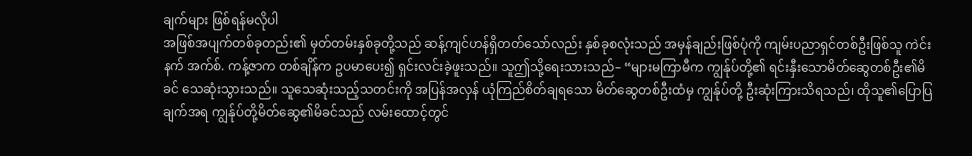ချက်များ ဖြစ်ရန်မလိုပါ
အဖြစ်အပျက်တစ်ခုတည်း၏ မှတ်တမ်းနှစ်ခုတို့သည် ဆန့်ကျင်ဟန်ရှိတတ်သော်လည်း နှစ်ခုစလုံးသည် အမှန်ချည်းဖြစ်ပုံကို ကျမ်းပညာရှင်တစ်ဦးဖြစ်သူ ကဲင်းနက် အက်စ်. ကန့်ဇာက တစ်ချိန်က ဥပမာပေး၍ ရှင်းလင်းခဲ့ဖူးသည်။ သူဤသို့ရေးသားသည်– “များမကြာမီက ကျွန်ုပ်တို့၏ ရင်းနှီးသောမိတ်ဆွေတစ်ဦး၏မိခင် သေဆုံးသွားသည်။ သူသေဆုံးသည့်သတင်းကို အပြန်အလှန် ယုံကြည်စိတ်ချရသော မိတ်ဆွေတစ်ဦးထံမှ ကျွန်ုပ်တို့ ဦးဆုံးကြားသိရသည်၊ ထိုသူ၏ပြောပြချက်အရ ကျွန်ုပ်တို့မိတ်ဆွေ၏မိခင်သည် လမ်းထောင့်တွင်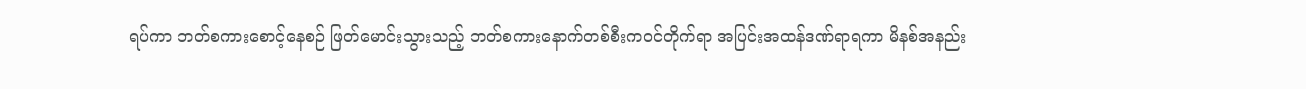ရပ်ကာ ဘတ်စကားစောင့်နေစဉ် ဖြတ်မောင်းသွားသည့် ဘတ်စကားနောက်တစ်စီးကဝင်တိုက်ရာ အပြင်းအထန်ဒဏ်ရာရကာ မိနစ်အနည်း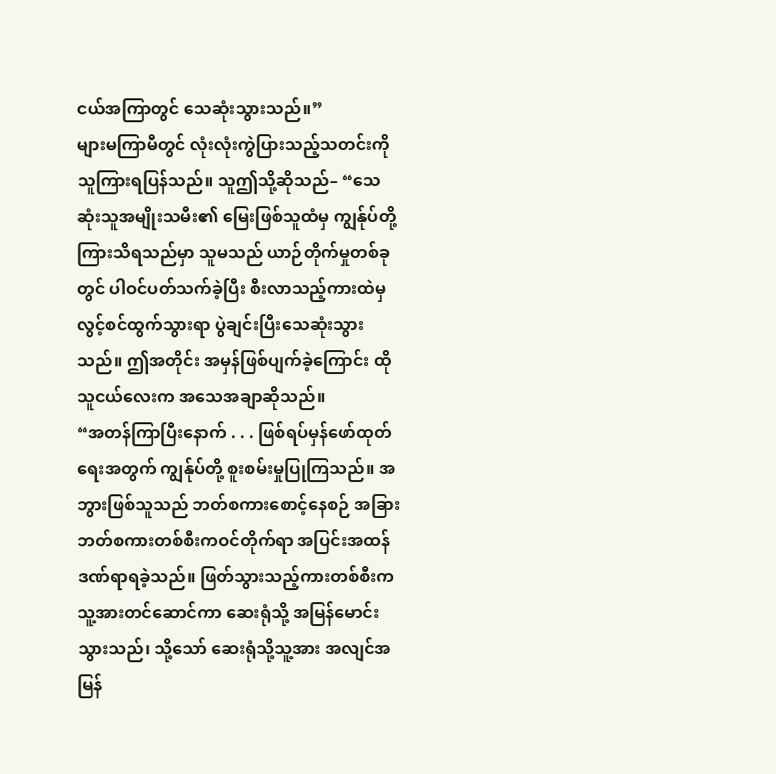ငယ်အကြာတွင် သေဆုံးသွားသည်။”
များမကြာမီတွင် လုံးလုံးကွဲပြားသည့်သတင်းကို သူကြားရပြန်သည်။ သူဤသို့ဆိုသည်– “သေဆုံးသူအမျိုးသမီး၏ မြေးဖြစ်သူထံမှ ကျွန်ုပ်တို့ကြားသိရသည်မှာ သူမသည် ယာဉ်တိုက်မှုတစ်ခုတွင် ပါဝင်ပတ်သက်ခဲ့ပြီး စီးလာသည့်ကားထဲမှ လွင့်စင်ထွက်သွားရာ ပွဲချင်းပြီးသေဆုံးသွားသည်။ ဤအတိုင်း အမှန်ဖြစ်ပျက်ခဲ့ကြောင်း ထိုသူငယ်လေးက အသေအချာဆိုသည်။
“အတန်ကြာပြီးနောက် . . . ဖြစ်ရပ်မှန်ဖော်ထုတ်ရေးအတွက် ကျွန်ုပ်တို့ စူးစမ်းမှုပြုကြသည်။ အဘွားဖြစ်သူသည် ဘတ်စကားစောင့်နေစဉ် အခြားဘတ်စကားတစ်စီးကဝင်တိုက်ရာ အပြင်းအထန်ဒဏ်ရာရခဲ့သည်။ ဖြတ်သွားသည့်ကားတစ်စီးက သူ့အားတင်ဆောင်ကာ ဆေးရုံသို့ အမြန်မောင်းသွားသည်၊ သို့သော် ဆေးရုံသို့သူ့အား အလျင်အမြန်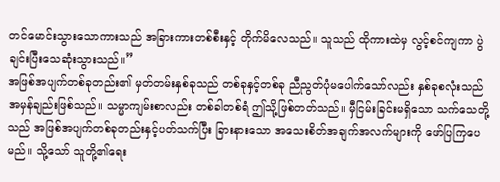တင်မောင်းသွားသောကားသည် အခြားကားတစ်စီးနှင့် တိုက်မိလေသည်။ သူသည် ထိုကားထဲမှ လွင့်စင်ကျကာ ပွဲချင်းပြီးသေဆုံးသွားသည်။”
အဖြစ်အပျက်တစ်ခုတည်း၏ မှတ်တမ်းနှစ်ခုသည် တစ်ခုနှင့်တစ်ခု ညီညွတ်ပုံမပေါက်သော်လည်း နှစ်ခုစလုံးသည် အမှန်ချည်းဖြစ်သည်။ သမ္မာကျမ်းစာလည်း တစ်ခါတစ်ရံ ဤသို့ဖြစ်တတ်သည်။ မှီငြမ်းခြင်းမရှိသော သက်သေတို့သည် အဖြစ်အပျက်တစ်ခုတည်းနှင့်ပတ်သက်ပြီး ခြားနားသော အသေးစိတ်အချက်အလက်များကို ဖော်ပြကြပေမည်။ သို့သော် သူတို့၏ရေး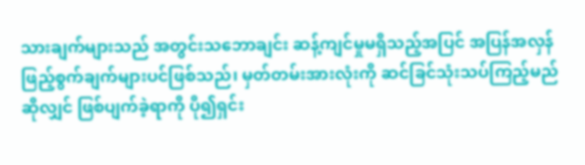သားချက်များသည် အတွင်းသဘောချင်း ဆန့်ကျင်မှုမရှိသည့်အပြင် အပြန်အလှန် ဖြည့်စွက်ချက်များပင်ဖြစ်သည်၊ မှတ်တမ်းအားလုံးကို ဆင်ခြင်သုံးသပ်ကြည့်မည်ဆိုလျှင် ဖြစ်ပျက်ခဲ့ရာကို ပို၍ရှင်း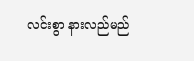လင်းစွာ နားလည်မည်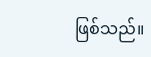ဖြစ်သည်။